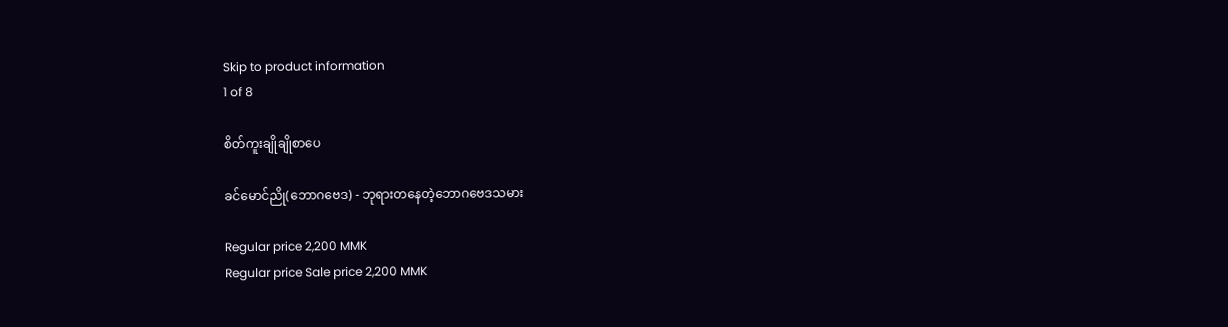Skip to product information
1 of 8

စိတ်ကူးချိုချိုစာပေ

ခင်မောင်ညို(ဘောဂဗေဒ) - ဘုရားတနေတဲ့ဘောဂဗေဒသမား

Regular price 2,200 MMK
Regular price Sale price 2,200 MMK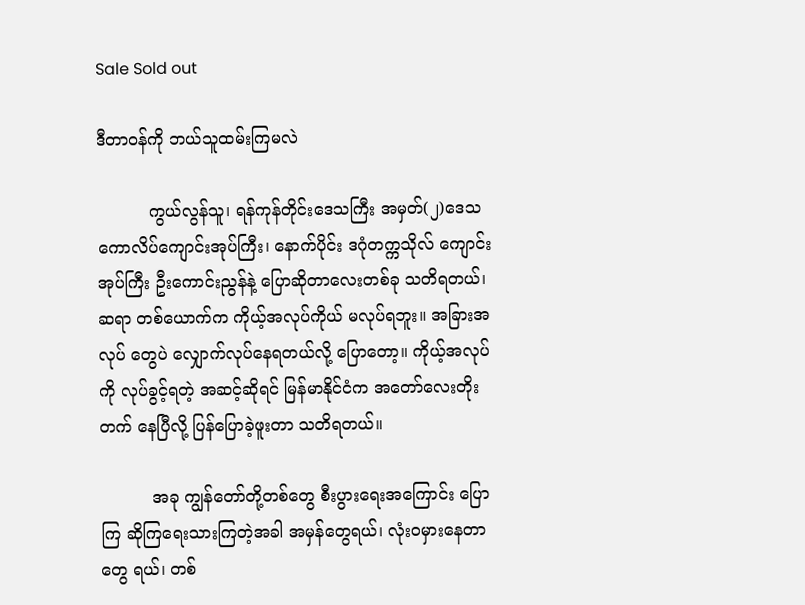Sale Sold out

ဒီတာဝန်ကို ဘယ်သူထမ်းကြမလဲ

          ကွယ်လွန်သူ၊ ရန်ကုန်တိုင်းဒေသကြီး အမှတ်(၂)ဒေသ ကောလိပ်ကျောင်းအုပ်ကြီး၊ နောက်ပိုင်း ဒဂုံတက္ကသိုလ် ကျောင်းအုပ်ကြီး ဦးကောင်းညွန်နဲ့ ပြောဆိုတာလေးတစ်ခု သတိရတယ်၊ ဆရာ တစ်ယောက်က ကိုယ့်အလုပ်ကိုယ် မလုပ်ရဘူး။ အခြားအလုပ် တွေပဲ လျှောက်လုပ်နေရတယ်လို့ ပြောတော့။ ကိုယ့်အလုပ်ကို လုပ်ခွင့်ရတဲ့ အဆင့်ဆိုရင် မြန်မာနိုင်ငံက အတော်လေးတိုးတက် နေပြီလို့ ပြန်ပြောခဲ့ဖူးတာ သတိရတယ်။

          အခု ကျွန်တော်တို့တစ်တွေ စီးပွားရေးအကြောင်း ပြောကြ ဆိုကြရေးသားကြတဲ့အခါ အမှန်တွေရယ်၊ လုံးဝမှားနေတာတွေ ရယ်၊ တစ်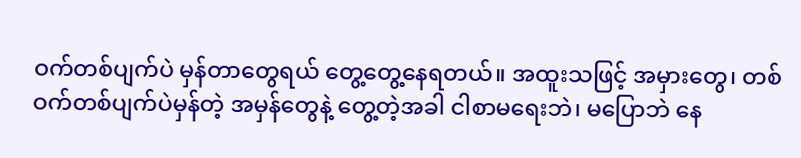ဝက်တစ်ပျက်ပဲ မှန်တာတွေရယ် တွေ့တွေ့နေရတယ်။ အထူးသဖြင့် အမှားတွေ၊ တစ်ဝက်တစ်ပျက်ပဲမှန်တဲ့ အမှန်တွေနဲ့ တွေ့တဲ့အခါ ငါစာမရေးဘဲ၊ မပြောဘဲ နေ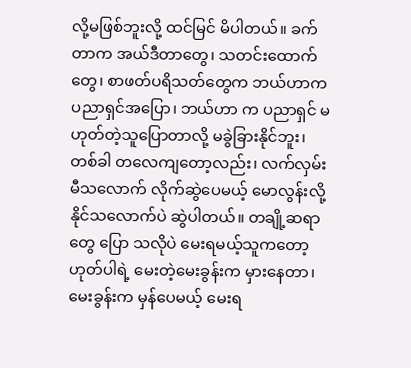လို့မဖြစ်ဘူးလို့ ထင်မြင် မိပါတယ်။ ခက်တာက အယ်ဒီတာတွေ၊ သတင်းထောက်တွေ၊ စာဖတ်ပရိသတ်တွေက ဘယ်ဟာက ပညာရှင်အပြော၊ ဘယ်ဟာ က ပညာရှင် မဟုတ်တဲ့သူပြောတာလို့ မခွဲခြားနိုင်ဘူး၊ တစ်ခါ တလေကျတော့လည်း၊ လက်လှမ်းမီသလောက် လိုက်ဆွဲပေမယ့် မောလွန်းလို့ နိုင်သလောက်ပဲ ဆွဲပါတယ်။ တချို့ဆရာတွေ ပြော သလိုပဲ မေးရမယ့်သူကတော့ ဟုတ်ပါရဲ့ မေးတဲ့မေးခွန်းက မှားနေတာ၊ မေးခွန်းက မှန်ပေမယ့် မေးရ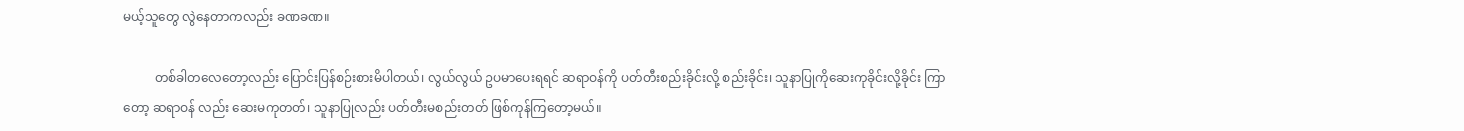မယ့်သူတွေ လွဲနေတာကလည်း ခဏခဏ။

          တစ်ခါတလေတော့လည်း ပြောင်းပြန်စဉ်းစားမိပါတယ်၊ လွယ်လွယ် ဥပမာပေးရရင် ဆရာဝန်ကို ပတ်တီးစည်းခိုင်းလို့ စည်းခိုင်း၊ သူနာပြုကိုဆေးကုခိုင်းလို့ခိုင်း ကြာတော့ ဆရာဝန် လည်း ဆေးမကုတတ်၊ သူနာပြုလည်း ပတ်တီးမစည်းတတ် ဖြစ်ကုန်ကြတော့မယ်။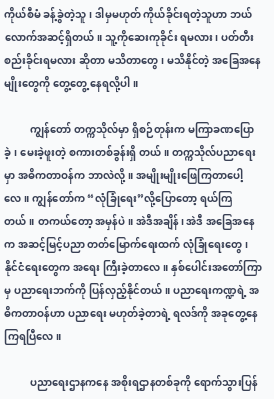ကိုယ်စီမံ ခန့်ခွဲတဲ့သူ၊ ဒါမှမဟုတ် ကိုယ်ခိုင်းရတဲ့သူဟာ ဘယ်လောက်အဆင့်ရှိတယ်။ သူ့ကိုဆေးကုခိုင်း ရမလား၊ ပတ်တီး စည်းခိုင်းရမလား ဆိုတာ မသိတာတွေ၊ မသိနိုင်တဲ့ အခြေအနေမျိုးတွေကို တွေ့တွေ့ နေရလို့ပါ။

          ကျွန်တော် တက္ကသိုလ်မှာ ရှိစဉ်တုန်းက မကြာခဏပြောခဲ့၊ မေးခဲ့ဖူးတဲ့ စကားတစ်ခွန်းရှိ တယ်။ တက္ကသိုလ်ပညာရေးမှာ အဓိကတာဝန်က ဘာလဲလို့။ အမျိုးမျိုးဖြေကြတာပေါ့လေ။ ကျွန်တော်က “လုံခြုံရေး”လို့ပြောတော့ ရယ်ကြတယ်။ တကယ်တော့ အမှန်ပဲ။ အဲဒီအချိန်၊ အဲဒီ အခြေအနေက အဆင့်မြင့်ပညာ တတ်မြောက်ရေးထက် လုံခြုံရေးတွေ၊ နိုင်ငံရေးတွေက အရေး ကြီးခဲ့တာလေ။ နှစ်ပေါင်းအတော်ကြာမှ ပညာရေးဘက်ကို ပြန်လှည့်နိုင်တယ်။ ပညာရေးကဏ္ဍရဲ့ အဓိကတာဝန်ဟာ ပညာရေး မဟုတ်ခဲ့တာရဲ့ ရလဒ်ကို အခုတွေ့နေကြရပြီလေ။

          ပညာရေးဌာနကနေ အစိုးရဌာနတစ်ခုကို ရောက်သွားပြန်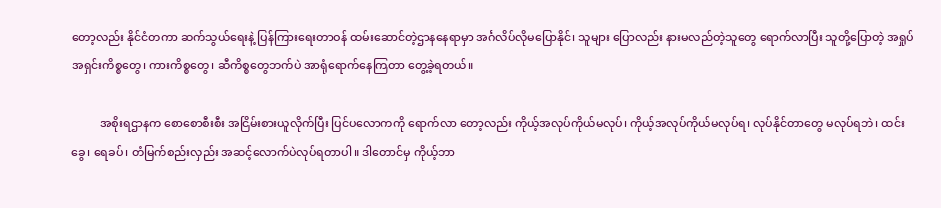တော့လည်း နိုင်ငံတကာ ဆက်သွယ်ရေးနဲ့ ပြန်ကြားရေးတာဝန် ထမ်းဆောင်တဲ့ဌာနနေရာမှာ အင်္ဂလိပ်လိုမပြောနိုင်၊ သူများ ပြောလည်း နားမလည်တဲ့သူတွေ ရောက်လာပြီး သူတို့ပြောတဲ့ အရှုပ်အရှင်းကိစ္စတွေ၊ ကားကိစ္စတွေ၊ ဆီကိစ္စတွေဘက်ပဲ အာရုံရောက်နေကြတာ တွေ့ခဲ့ရတယ်။

          အစိုးရဌာနက စောစောစီးစီး အငြိမ်းစားယူလိုက်ပြီး ပြင်ပလောကကို ရောက်လာ တော့လည်း ကိုယ့်အလုပ်ကိုယ်မလုပ်၊ ကိုယ့်အလုပ်ကိုယ်မလုပ်ရ၊ လုပ်နိုင်တာတွေ မလုပ်ရဘဲ၊ ထင်းခွေ၊ ရေခပ်၊ တံမြက်စည်းလှည်း အဆင့်လောက်ပဲလုပ်ရတာပါ။ ဒါတောင်မှ ကိုယ့်ဘာ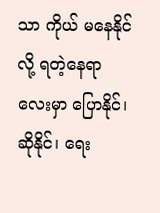သာ ကိုယ် မနေနိုင်လို့ ရတဲ့နေရာလေးမှာ ပြောနိုင်၊ ဆိုနိုင်၊ ရေး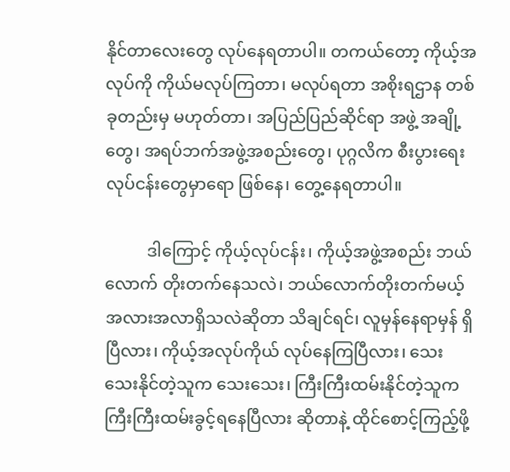နိုင်တာလေးတွေ လုပ်နေရတာပါ။ တကယ်တော့ ကိုယ့်အလုပ်ကို ကိုယ်မလုပ်ကြတာ၊ မလုပ်ရတာ အစိုးရဌာန တစ်ခုတည်းမှ မဟုတ်တာ၊ အပြည်ပြည်ဆိုင်ရာ အဖွဲ့ အချို့တွေ၊ အရပ်ဘက်အဖွဲ့အစည်းတွေ၊ ပုဂ္ဂလိက စီးပွားရေး လုပ်ငန်းတွေမှာရော ဖြစ်နေ၊ တွေ့နေရတာပါ။

          ဒါကြောင့် ကိုယ့်လုပ်ငန်း၊ ကိုယ့်အဖွဲ့အစည်း ဘယ်လောက် တိုးတက်နေသလဲ၊ ဘယ်လောက်တိုးတက်မယ့် အလားအလာရှိသလဲဆိုတာ သိချင်ရင်၊ လူမှန်နေရာမှန် ရှိပြီလား၊ ကိုယ့်အလုပ်ကိုယ် လုပ်နေကြပြီလား၊ သေးသေးနိုင်တဲ့သူက သေးသေး၊ ကြီးကြီးထမ်းနိုင်တဲ့သူက ကြီးကြီးထမ်းခွင့်ရနေပြီလား ဆိုတာနဲ့ ထိုင်စောင့်ကြည့်ဖို့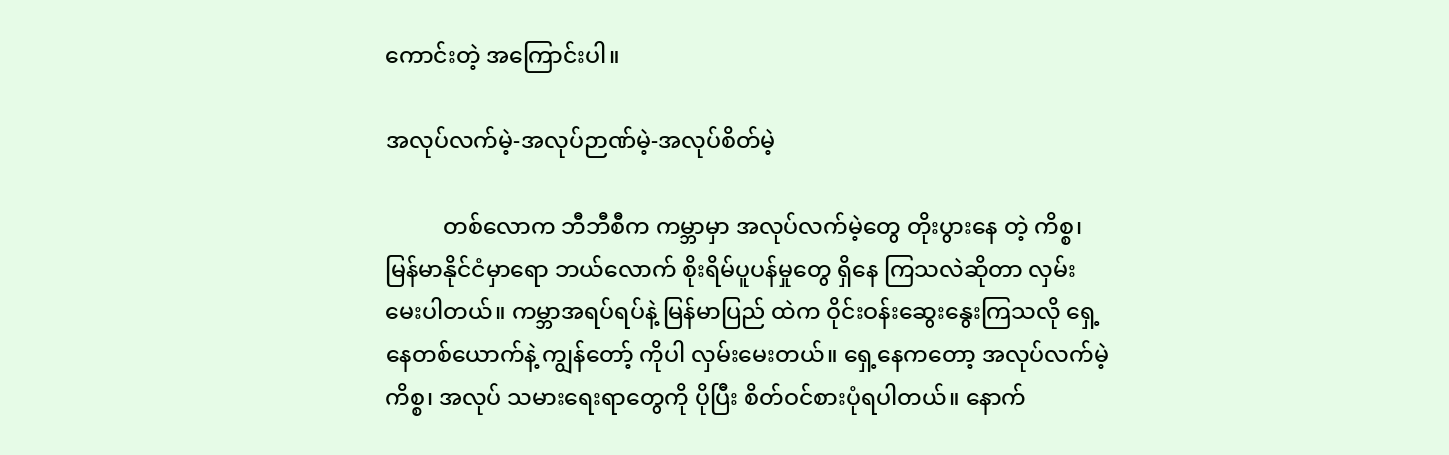ကောင်းတဲ့ အကြောင်းပါ။

အလုပ်လက်မဲ့-အလုပ်ဉာဏ်မဲ့-အလုပ်စိတ်မဲ့

          တစ်လောက ဘီဘီစီက ကမ္ဘာမှာ အလုပ်လက်မဲ့တွေ တိုးပွားနေ တဲ့ ကိစ္စ၊ မြန်မာနိုင်ငံမှာရော ဘယ်လောက် စိုးရိမ်ပူပန်မှုတွေ ရှိနေ ကြသလဲဆိုတာ လှမ်းမေးပါတယ်။ ကမ္ဘာအရပ်ရပ်နဲ့ မြန်မာပြည် ထဲက ဝိုင်းဝန်းဆွေးနွေးကြသလို ရှေ့နေတစ်ယောက်နဲ့ ကျွန်တော့် ကိုပါ လှမ်းမေးတယ်။ ရှေ့နေကတော့ အလုပ်လက်မဲ့ကိစ္စ၊ အလုပ် သမားရေးရာတွေကို ပိုပြီး စိတ်ဝင်စားပုံရပါတယ်။ နောက်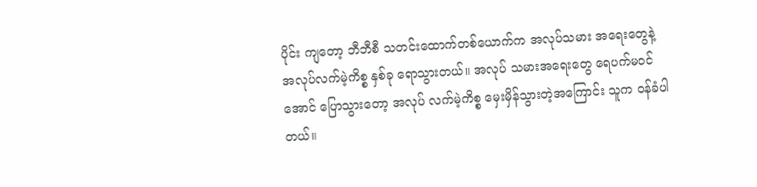ပိုင်း ကျတော့ ဘီဘီစီ သတင်းထောက်တစ်ယောက်က အလုပ်သမား အရေးတွေနဲ့ အလုပ်လက်မဲ့ကိစ္စ နှစ်ခု ရောသွားတယ်။ အလုပ် သမားအရေးတွေ ရေပက်မဝင်အောင် ပြောသွားတော့ အလုပ် လက်မဲ့ကိစ္စ မှေးမှိန်သွားတဲ့အကြောင်း သူက ဝန်ခံပါတယ်။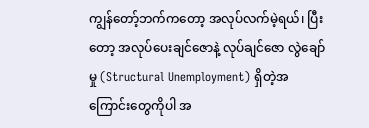ကျွန်တော့်ဘက်ကတော့ အလုပ်လက်မဲ့ရယ်၊ ပြီးတော့ အလုပ်ပေးချင်ဇောနဲ့ လုပ်ချင်ဇော လွဲချော်မှု (Structural Unemployment) ရှိတဲ့အကြောင်းတွေကိုပါ အ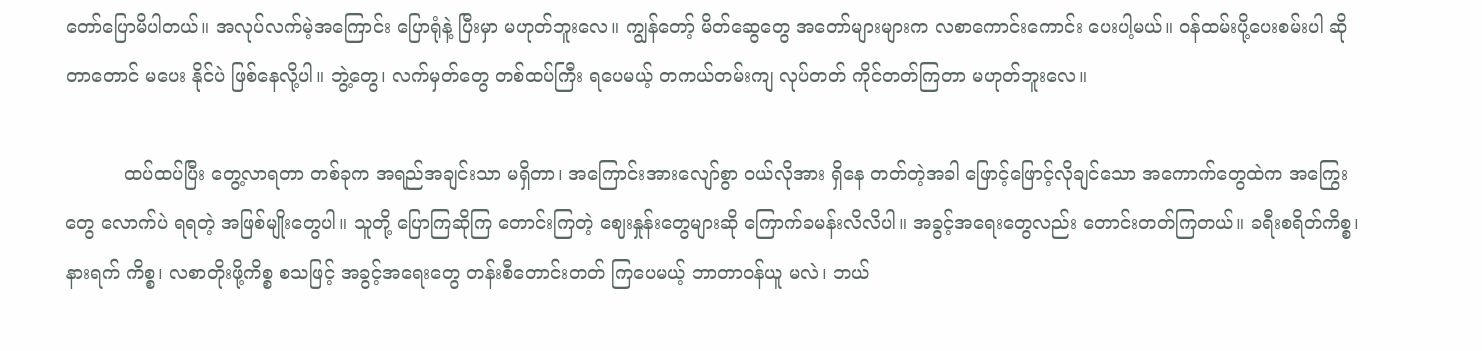တော်ပြောမိပါတယ်။ အလုပ်လက်မဲ့အကြောင်း ပြောရုံနဲ့ ပြီးမှာ မဟုတ်ဘူးလေ။ ကျွန်တော့် မိတ်ဆွေတွေ အတော်များများက လစာကောင်းကောင်း ပေးပါ့မယ်။ ဝန်ထမ်းပို့ပေးစမ်းပါ ဆိုတာတောင် မပေး နိုင်ပဲ ဖြစ်နေလို့ပါ။ ဘွဲ့တွေ၊ လက်မှတ်တွေ တစ်ထပ်ကြီး ရပေမယ့် တကယ်တမ်းကျ လုပ်တတ် ကိုင်တတ်ကြတာ မဟုတ်ဘူးလေ။

          ထပ်ထပ်ပြီး တွေ့လာရတာ တစ်ခုက အရည်အချင်းသာ မရှိတာ၊ အကြောင်းအားလျော်စွာ ဝယ်လိုအား ရှိနေ တတ်တဲ့အခါ ဖြောင့်ဖြောင့်လိုချင်သော အကောက်တွေထဲက အကြွေးတွေ လောက်ပဲ ရရတဲ့ အဖြစ်မျိုးတွေပါ။ သူတို့ ပြောကြဆိုကြ တောင်းကြတဲ့ ဈေးနှုန်းတွေများဆို ကြောက်ခမန်းလိလိပါ။ အခွင့်အရေးတွေလည်း တောင်းတတ်ကြတယ်။ ခရီးစရိတ်ကိစ္စ၊ နားရက် ကိစ္စ၊ လစာတိုးဖို့ကိစ္စ စသဖြင့် အခွင့်အရေးတွေ တန်းစီတောင်းတတ် ကြပေမယ့် ဘာတာဝန်ယူ မလဲ၊ ဘယ်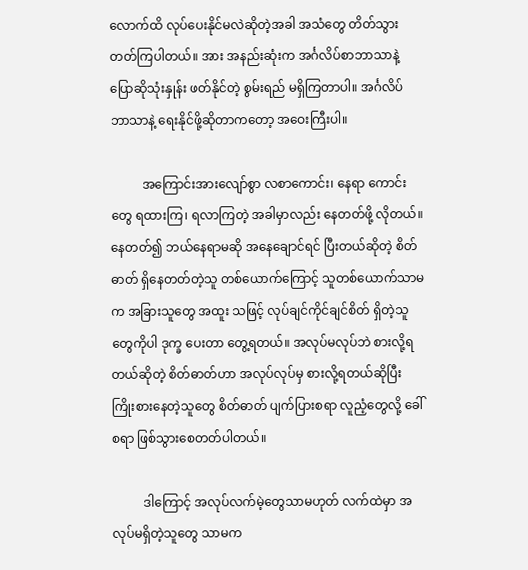လောက်ထိ လုပ်ပေးနိုင်မလဲဆိုတဲ့အခါ အသံတွေ တိတ်သွားတတ်ကြပါတယ်။ အား အနည်းဆုံးက အင်္ဂလိပ်စာဘာသာနဲ့ ပြောဆိုသုံးနှုန်း ဖတ်နိုင်တဲ့ စွမ်းရည် မရှိကြတာပါ။ အင်္ဂလိပ် ဘာသာနဲ့ ရေးနိုင်ဖို့ဆိုတာကတော့ အဝေးကြီးပါ။

          အကြောင်းအားလျော်စွာ လစာကောင်း၊ နေရာ ကောင်းတွေ ရထားကြ၊ ရလာကြတဲ့ အခါမှာလည်း နေတတ်ဖို့ လိုတယ်။ နေတတ်၍ ဘယ်နေရာမဆို အနေချောင်ရင် ပြီးတယ်ဆိုတဲ့ စိတ်ဓာတ် ရှိနေတတ်တဲ့သူ တစ်ယောက်ကြောင့် သူတစ်ယောက်သာမက အခြားသူတွေ အထူး သဖြင့် လုပ်ချင်ကိုင်ချင်စိတ် ရှိတဲ့သူတွေကိုပါ ဒုက္ခ ပေးတာ တွေ့ရတယ်။ အလုပ်မလုပ်ဘဲ စားလို့ရ တယ်ဆိုတဲ့ စိတ်ဓာတ်ဟာ အလုပ်လုပ်မှ စားလို့ရတယ်ဆိုပြီး ကြိုးစားနေတဲ့သူတွေ စိတ်ဓာတ် ပျက်ပြားစရာ လူညံ့တွေလို့ ခေါ်စရာ ဖြစ်သွားစေတတ်ပါတယ်။

          ဒါကြောင့် အလုပ်လက်မဲ့တွေသာမဟုတ် လက်ထဲမှာ အလုပ်မရှိတဲ့သူတွေ သာမက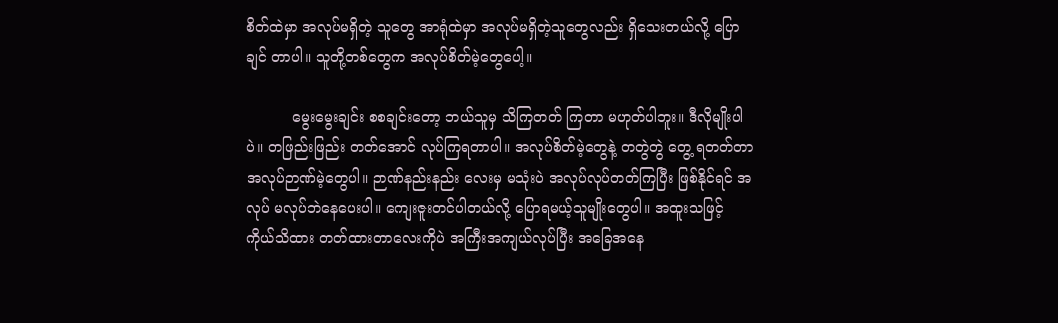စိတ်ထဲမှာ အလုပ်မရှိတဲ့ သူတွေ အာရုံထဲမှာ အလုပ်မရှိတဲ့သူတွေလည်း ရှိသေးတယ်လို့ ပြောချင် တာပါ။ သူတို့တစ်တွေက အလုပ်စိတ်မဲ့တွေပေါ့။

          မွေးမွေးချင်း စစချင်းတော့ ဘယ်သူမှ သိကြတတ် ကြတာ မဟုတ်ပါဘူး။ ဒီလိုမျိုးပါပဲ။ တဖြည်းဖြည်း တတ်အောင် လုပ်ကြရတာပါ။ အလုပ်စိတ်မဲ့တွေနဲ့ တတွဲတွဲ တွေ့ ရတတ်တာ အလုပ်ဉာဏ်မဲ့တွေပါ။ ဉာဏ်နည်းနည်း လေးမှ မသုံးပဲ အလုပ်လုပ်တတ်ကြပြီး ဖြစ်နိုင်ရင် အလုပ် မလုပ်ဘဲနေပေးပါ။ ကျေးဇူးတင်ပါတယ်လို့ ပြောရမယ့်သူမျိုးတွေပါ။ အထူးသဖြင့် ကိုယ်သိထား တတ်ထားတာလေးကိုပဲ အကြီးအကျယ်လုပ်ပြီး အခြေအနေ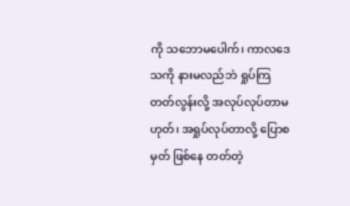ကို သဘောမပေါက်၊ ကာလဒေသကို နားမလည်ဘဲ ရှုပ်ကြတတ်လွန်းလို့ အလုပ်လုပ်တာမဟုတ်၊ အရှုပ်လုပ်တာလို့ ပြောစမှတ် ဖြစ်နေ တတ်တဲ့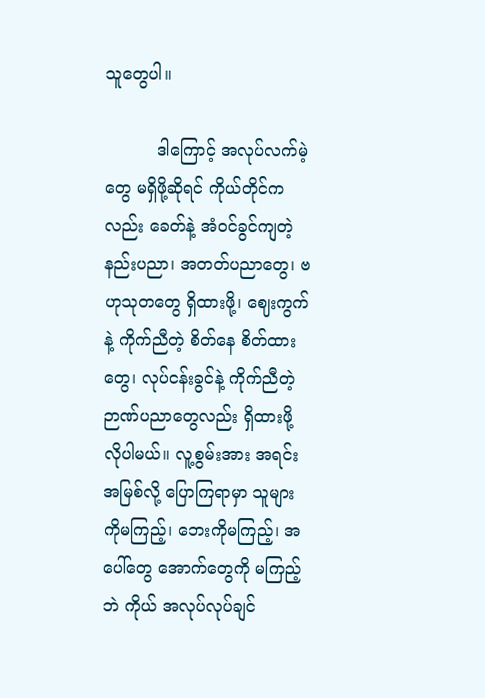သူတွေပါ။

          ဒါကြောင့် အလုပ်လက်မဲ့တွေ မရှိဖို့ဆိုရင် ကိုယ်တိုင်ကလည်း ခေတ်နဲ့ အံဝင်ခွင်ကျတဲ့ နည်းပညာ၊ အတတ်ပညာတွေ၊ ဗဟုသုတတွေ ရှိထားဖို့၊ ဈေးကွက်နဲ့ ကိုက်ညီတဲ့ စိတ်နေ စိတ်ထား တွေ၊ လုပ်ငန်းခွင်နဲ့ ကိုက်ညီတဲ့ ဉာဏ်ပညာတွေလည်း ရှိထားဖို့ လိုပါမယ်။ လူ့စွမ်းအား အရင်း အမြစ်လို့ ပြောကြရာမှာ သူများကိုမကြည့်၊ ဘေးကိုမကြည့်၊ အပေါ်တွေ အောက်တွေကို မကြည့်ဘဲ ကိုယ် အလုပ်လုပ်ချင်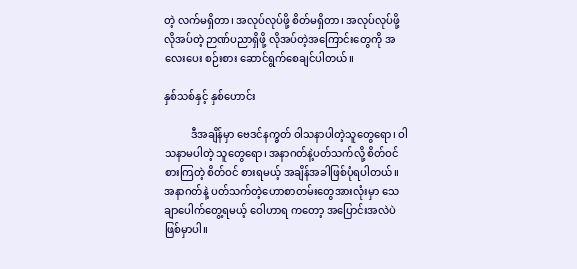တဲ့ လက်မရှိတာ၊ အလုပ်လုပ်ဖို့ စိတ်မရှိတာ၊ အလုပ်လုပ်ဖို့ လိုအပ်တဲ့ ဉာဏ်ပညာရှိဖို့ လိုအပ်တဲ့အကြောင်းတွေကို အလေးပေး စဉ်းစား ဆောင်ရွက်စေချင်ပါတယ်။

နှစ်သစ်နှင့် နှစ်ဟောင်း

          ဒီအချိန်မှာ ဗေဒင်နက္ခတ် ဝါသနာပါတဲ့သူတွေရော၊ ဝါသနာမပါတဲ့ သူတွေရော၊ အနာဂတ်နဲ့ပတ်သက်လို့ စိတ်ဝင်စားကြတဲ့ စိတ်ဝင် စားရမယ့် အချိန်အခါဖြစ်ပုံရပါတယ်။ အနာဂတ်နဲ့ ပတ်သက်တဲ့ဟောစာတမ်းတွေအားလုံးမှာ သေချာပေါက်တွေ့ရမယ့် ဝေါဟာရ ကတော့ အပြောင်းအလဲပဲ ဖြစ်မှာပါ။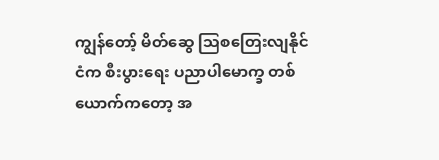ကျွန်တော့် မိတ်ဆွေ သြစတြေးလျနိုင်ငံက စီးပွားရေး ပညာပါမောက္ခ တစ်ယောက်ကတော့ အ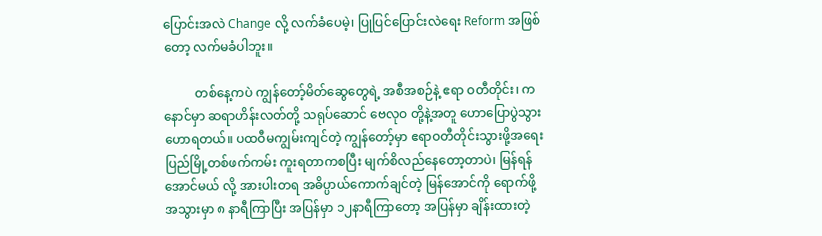ပြောင်းအလဲ Change လို့ လက်ခံပေမဲ့၊ ပြုပြင်ပြောင်းလဲရေး Reform အဖြစ်တော့ လက်မခံပါဘူး။

          တစ်နေ့ကပဲ ကျွန်တော့်မိတ်ဆွေတွေရဲ့ အစီအစဉ်နဲ့ ဧရာ ဝတီတိုင်း၊ ကနောင်မှာ ဆရာဟိန်းလတ်တို့ သရုပ်ဆောင် ဗေလုဝ တို့နဲ့အတူ ဟောပြောပွဲသွားဟောရတယ်။ ပထဝီမကျွမ်းကျင်တဲ့ ကျွန်တော့်မှာ ဧရာဝတီတိုင်းသွားဖို့အရေး ပြည်မြို့တစ်ဖက်ကမ်း ကူးရတာကစပြီး မျက်စိလည်နေတော့တာပဲ၊ မြန်ရန်အောင်မယ် လို့ အားပါးတရ အဓိပ္ပာယ်ကောက်ချင်တဲ့ မြန်အောင်ကို ရောက်ဖို့ အသွားမှာ ၈ နာရီကြာပြီး အပြန်မှာ ၁၂နာရီကြာတော့ အပြန်မှာ ချိန်းထားတဲ့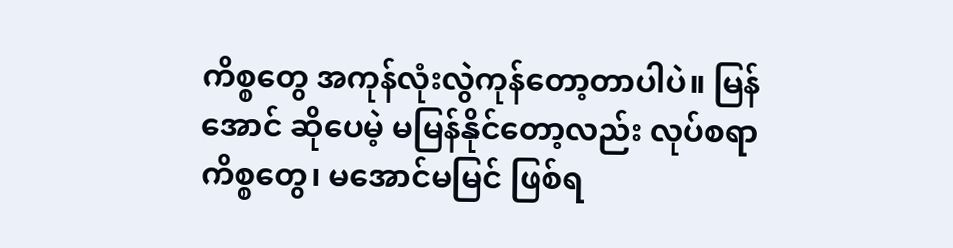ကိစ္စတွေ အကုန်လုံးလွဲကုန်တော့တာပါပဲ။ မြန်အောင် ဆိုပေမဲ့ မမြန်နိုင်တော့လည်း လုပ်စရာကိစ္စတွေ၊ မအောင်မမြင် ဖြစ်ရ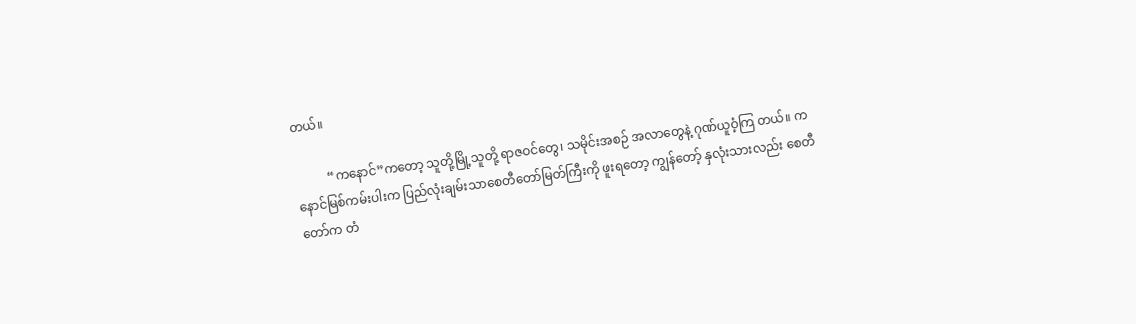တယ်။

          “ကနောင်”ကတော့ သူတို့မြို့သူတို့ ရာဇဝင်တွေ၊ သမိုင်းအစဉ် အလာတွေနဲ့ ဂုဏ်ယူဝံ့ကြ တယ်။ ကနောင်မြစ်ကမ်းပါးက ပြည်လုံးချမ်းသာစေတီတော်မြတ်ကြီးကို ဖူးရတော့ ကျွန်တော့် နှလုံးသားလည်း စေတီတော်က တံ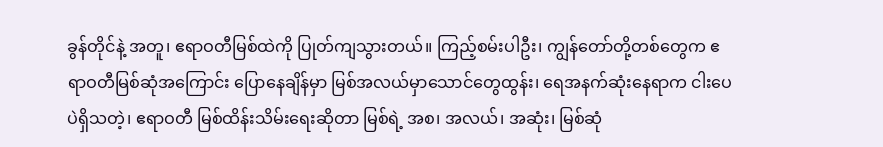ခွန်တိုင်နဲ့ အတူ၊ ဧရာဝတီမြစ်ထဲကို ပြုတ်ကျသွားတယ်။ ကြည့်စမ်းပါဦး၊ ကျွန်တော်တို့တစ်တွေက ဧရာဝတီမြစ်ဆုံအကြောင်း ပြောနေချိန်မှာ မြစ်အလယ်မှာသောင်တွေထွန်း၊ ရေအနက်ဆုံးနေရာက ငါးပေပဲရှိသတဲ့၊ ဧရာဝတီ မြစ်ထိန်းသိမ်းရေးဆိုတာ မြစ်ရဲ့ အစ၊ အလယ်၊ အဆုံး၊ မြစ်ဆုံ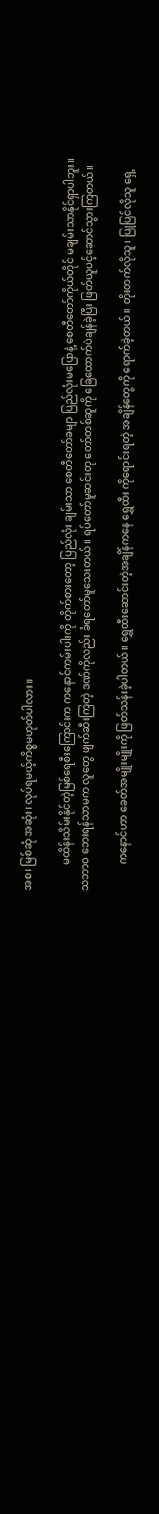အစ၊ မြစ်ဆုံ အဆုံး၊ လုပ်ရမယ့်ကိစ္စမဟုတ်ပါလား။

          မထိန်းသိမ်းနိုင်တဲ့မြစ်ရေစီးကြောင်းက ကနောင်ကမ်းပါးကို တိုက်စားတော့ ပြည်လုံး ချမ်းသာ စေတီတော်ခမျာ ပြည်လုံးမပြောနဲ့ စေတီတော်ကိုယ်တိုင် မချမ်းသာနိုင်ရှာပါဘူး။ သဘာဝ ဘေးရန်သာမက လူတွေ ဖျက်ဆီးကြတဲ့ ဒဏ်ကိုလည်း ခံရတော်မူသေးတယ်။ ရပ်တော်မူဆင်းတု တော်တစ်ဆူကို ခြေထောက်ပဲချန်ခဲ့ပြီး ဖြတ်ယူပင့်ဆောင်သွားကြတယ်။

          ကနောင်ဟာ ခေတ်အမျိုးမျိုးကို ဖြတ်သန်းခဲ့ပါတယ်။ ရွှေထီးဆောင်းတဲ့အချိန်ကနေ ရွှေထီး ကိုရောင်းရတဲ့ အချိန်တွေကို ရောက်ခဲ့တယ်။ တိုးတက်လိုသူ၊ ပြုပြင်လိုသူ ရှေ့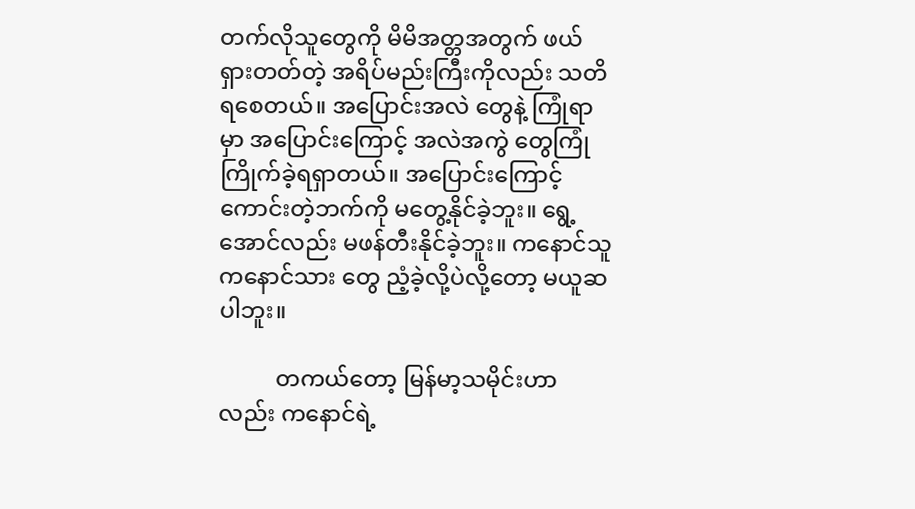တက်လိုသူတွေကို မိမိအတ္တအတွက် ဖယ်ရှားတတ်တဲ့ အရိပ်မည်းကြီးကိုလည်း သတိရစေတယ်။ အပြောင်းအလဲ တွေနဲ့ ကြုံရာမှာ အပြောင်းကြောင့် အလဲအကွဲ တွေကြုံကြိုက်ခဲ့ရရှာတယ်။ အပြောင်းကြောင့် ကောင်းတဲ့ဘက်ကို မတွေ့နိုင်ခဲ့ဘူး။ ရွေ့အောင်လည်း မဖန်တီးနိုင်ခဲ့ဘူး။ ကနောင်သူ ကနောင်သား တွေ ညံ့ခဲ့လို့ပဲလို့တော့ မယူဆပါဘူး။

          တကယ်တော့ မြန်မာ့သမိုင်းဟာလည်း ကနောင်ရဲ့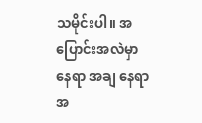သမိုင်းပါ။ အပြောင်းအလဲမှာ နေရာ အချ နေရာအ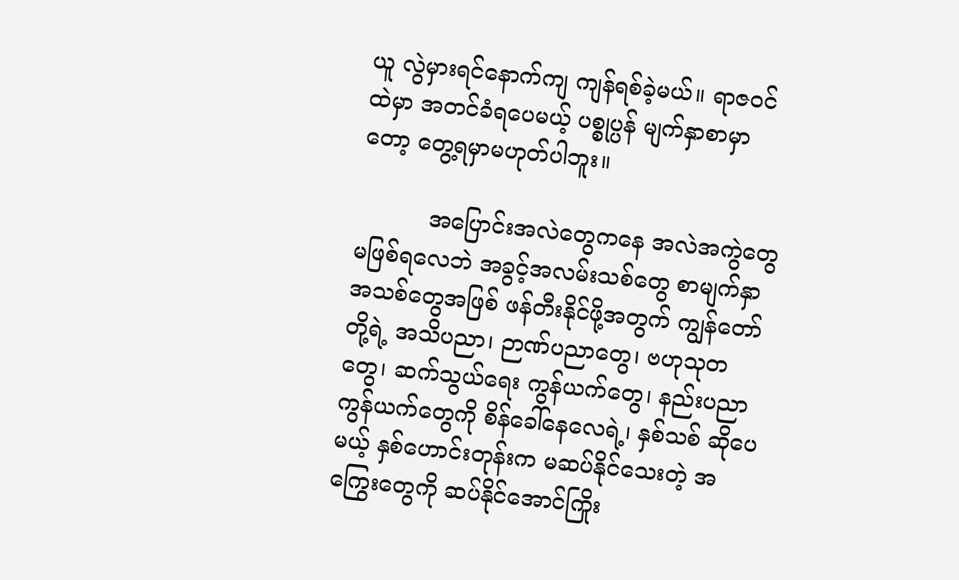ယူ လွဲမှားရင်နောက်ကျ ကျန်ရစ်ခဲ့မယ်။ ရာဇဝင်ထဲမှာ အတင်ခံရပေမယ့် ပစ္စုပ္ပန် မျက်နှာစာမှာတော့ တွေ့ရမှာမဟုတ်ပါဘူး။

          အပြောင်းအလဲတွေကနေ အလဲအကွဲတွေ မဖြစ်ရလေဘဲ အခွင့်အလမ်းသစ်တွေ စာမျက်နှာ အသစ်တွေအဖြစ် ဖန်တီးနိုင်ဖို့အတွက် ကျွန်တော်တို့ရဲ့ အသိပညာ၊ ဉာဏ်ပညာတွေ၊ ဗဟုသုတ တွေ၊ ဆက်သွယ်ရေး ကွန်ယက်တွေ၊ နည်းပညာကွန်ယက်တွေကို စိန်ခေါ်နေလေရဲ့၊ နှစ်သစ် ဆိုပေမယ့် နှစ်ဟောင်းတုန်းက မဆပ်နိုင်သေးတဲ့ အကြွေးတွေကို ဆပ်နိုင်အောင်ကြိုး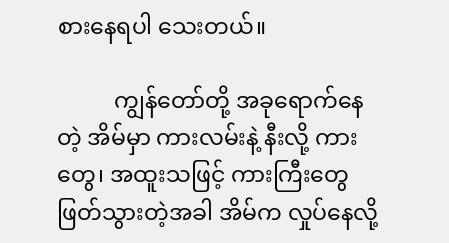စားနေရပါ သေးတယ်။

          ကျွန်တော်တို့ အခုရောက်နေတဲ့ အိမ်မှာ ကားလမ်းနဲ့ နီးလို့ ကား တွေ၊ အထူးသဖြင့် ကားကြီးတွေ ဖြတ်သွားတဲ့အခါ အိမ်က လှုပ်နေလို့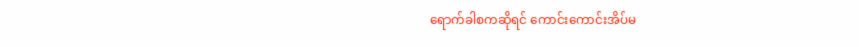ရောက်ခါစကဆိုရင် ကောင်းကောင်းအိပ်မ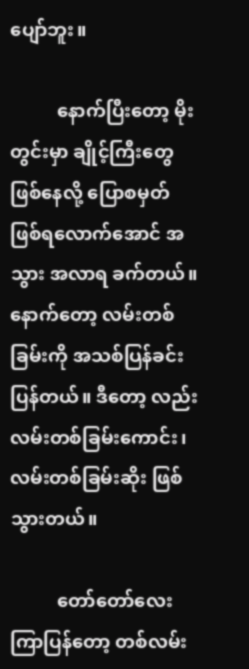ပျော်ဘူး။

          နောက်ပြီးတော့ မိုးတွင်းမှာ ချိုင့်ကြီးတွေ ဖြစ်နေလို့ ပြောစမှတ် ဖြစ်ရလောက်အောင် အသွား အလာရ ခက်တယ်။ နောက်တော့ လမ်းတစ်ခြမ်းကို အသစ်ပြန်ခင်းပြန်တယ်။ ဒီတော့ လည်း လမ်းတစ်ခြမ်းကောင်း၊ လမ်းတစ်ခြမ်းဆိုး ဖြစ် သွားတယ်။

          တော်တော်လေးကြာပြန်တော့ တစ်လမ်း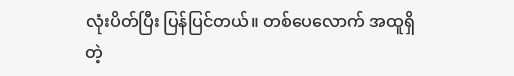လုံးပိတ်ပြီး ပြန်ပြင်တယ်။ တစ်ပေလောက် အထူရှိတဲ့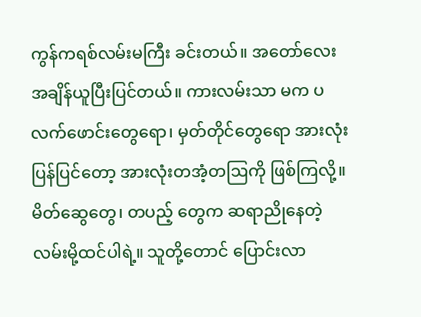ကွန်ကရစ်လမ်းမကြီး ခင်းတယ်။ အတော်လေး အချိန်ယူပြီးပြင်တယ်။ ကားလမ်းသာ မက ပလက်ဖောင်းတွေရော၊ မှတ်တိုင်တွေရော အားလုံး ပြန်ပြင်တော့ အားလုံးတအံ့တဩကို ဖြစ်ကြလို့။ မိတ်ဆွေတွေ၊ တပည့် တွေက ဆရာညိုနေတဲ့ လမ်းမို့ထင်ပါရဲ့။ သူတို့တောင် ပြောင်းလာ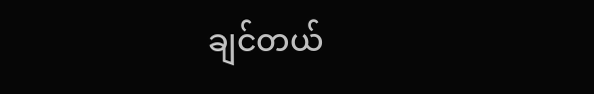ချင်တယ်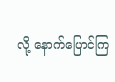လို့ နောက်ပြောင်ကြ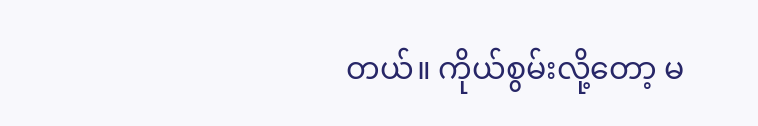တယ်။ ကိုယ်စွမ်းလို့တော့ မ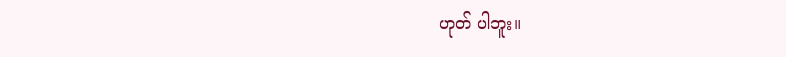ဟုတ် ပါဘူး။